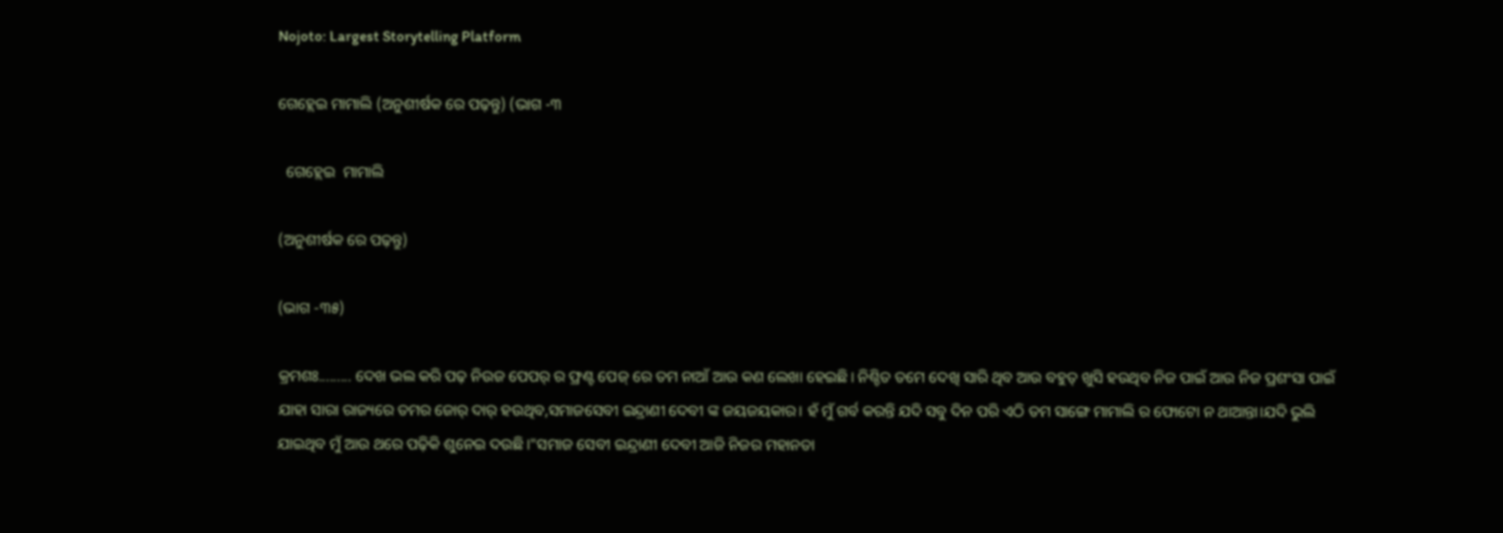Nojoto: Largest Storytelling Platform

ଗେହ୍ଲେଇ ମାମାଲି (ଅନୁଶୀର୍ଷକ ରେ ପଢ଼ନ୍ତୁ) (ଭାଗ -୩

  ଗେହ୍ଲେଇ  ମାମାଲି

(ଅନୁଶୀର୍ଷକ ରେ ପଢ଼ନ୍ତୁ)

(ଭାଗ -୩୫)

କ୍ରମଶଃ......... ଦେଖ ଭଲ କରି ପଢ଼ ନିଉଜ ପେପର୍ ର ଫ୍ରଣ୍ଟ ପେଜ୍ ରେ ତମ ନାଆଁ ଆଉ କଣ ଲେଖା ହେଇଛି। ନିଶ୍ଚିତ ତମେ ଦେଖି ସାରି ଥିବ ଆଉ ବହୁତ୍ ଖୁସି ହଉଥିବ ନିଜ ପାଇଁ ଆଉ ନିଜ ପ୍ରଶଂସା ପାଇଁ ଯାହା ସାରା ରାଜ୍ୟରେ ତମର ଜୋର୍ ଦାର୍ ହଉଥିବ,ସମାଜସେବୀ ଇନ୍ଦ୍ରାଣୀ ଦେବୀ ଙ୍କ ଜୟଜୟକାର। ହଁ ମୁଁ ଗର୍ବ କରନ୍ତି ଯଦି ସବୁ ଦିନ ପରି ଏଠି ତମ ସାଙ୍ଗେ ମାମାଲି ର ଫୋଟୋ ନ ଥାଆନ୍ତା।ଯଦି ଭୁଲି ଯାଇଥିବ ମୁଁ ଆଉ ଥରେ ପଢ଼ିକି ଶୁନେଇ ଦଉଛି।"ସମାଜ ସେବୀ ଇନ୍ଦ୍ରାଣୀ ଦେବୀ ଆଜି ନିଜର ମହାନତା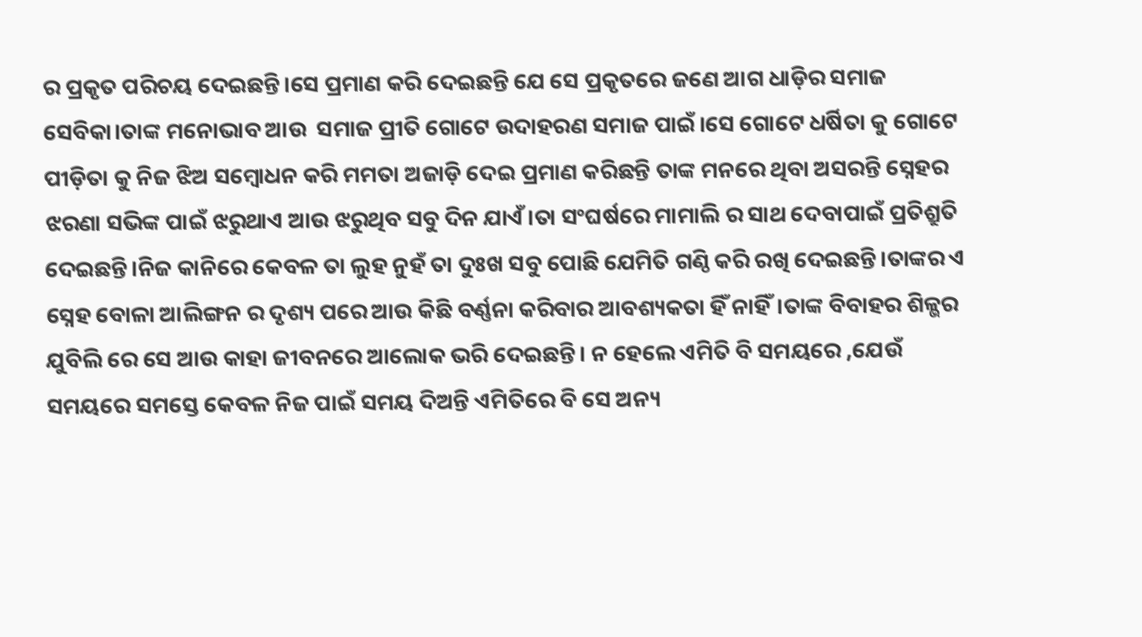ର ପ୍ରକୃତ ପରିଚୟ ଦେଇଛନ୍ତି।ସେ ପ୍ରମାଣ କରି ଦେଇଛନ୍ତି ଯେ ସେ ପ୍ରକୃତରେ ଜଣେ ଆଗ ଧାଡ଼ିର ସମାଜ ସେବିକା।ତାଙ୍କ ମନୋଭାବ ଆଉ  ସମାଜ ପ୍ରୀତି ଗୋଟେ ଉଦାହରଣ ସମାଜ ପାଇଁ।ସେ ଗୋଟେ ଧର୍ଷିତା କୁ ଗୋଟେ ପୀଡ଼ିତା କୁ ନିଜ ଝିଅ ସମ୍ବୋଧନ କରି ମମତା ଅଜାଡ଼ି ଦେଇ ପ୍ରମାଣ କରିଛନ୍ତି ତାଙ୍କ ମନରେ ଥିବା ଅସରନ୍ତି ସ୍ନେହର ଝରଣା ସଭିଙ୍କ ପାଇଁ ଝରୁଥାଏ ଆଉ ଝରୁଥିବ ସବୁ ଦିନ ଯାଏଁ।ତା ସଂଘର୍ଷରେ ମାମାଲି ର ସାଥ ଦେବାପାଇଁ ପ୍ରତିଶ୍ରୁତି ଦେଇଛନ୍ତି।ନିଜ କାନିରେ କେବଳ ତା ଲୁହ ନୁହଁ ତା ଦୁଃଖ ସବୁ ପୋଛି ଯେମିତି ଗଣ୍ଠି କରି ରଖି ଦେଇଛନ୍ତି।ତାଙ୍କର ଏ ସ୍ନେହ ବୋଳା ଆଲିଙ୍ଗନ ର ଦୃଶ୍ୟ ପରେ ଆଉ କିଛି ବର୍ଣ୍ଣନା କରିବାର ଆବଶ୍ୟକତା ହିଁ ନାହିଁ।ତାଙ୍କ ବିବାହର ଶିଳ୍ଭର ଯୁବିଲି ରେ ସେ ଆଉ କାହା ଜୀବନରେ ଆଲୋକ ଭରି ଦେଇଛନ୍ତି। ନ ହେଲେ ଏମିତି ବି ସମୟରେ ,ଯେଉଁ ସମୟରେ ସମସ୍ତେ କେବଳ ନିଜ ପାଇଁ ସମୟ ଦିଅନ୍ତି ଏମିତିରେ ବି ସେ ଅନ୍ୟ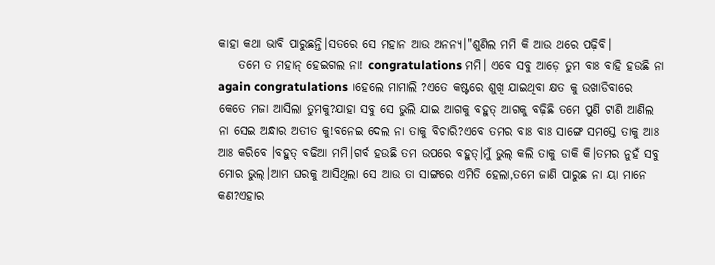କାହା କଥା ଭାବି ପାରୁଛନ୍ତି।ସତରେ ସେ ମହାନ ଆଉ ଅନନ୍ୟ।"ଶୁଣିଲ ମମି କି ଆଉ ଥରେ ପଢ଼ିବି।
    ତମେ ତ ମହାନ୍ ହେଇଗଲ ନା! congratulations ମମି। ଏବେ ସବୁ ଆଡ଼େ ତୁମ ବାଃ ବାହି ହଉଛି ନା again congratulations ।ହେଲେ ମାମାଲି ?ଏତେ କଷ୍ଟରେ ଶୁଖି ଯାଇଥିବା କ୍ଷତ କୁ ଉଖାଡିବାରେ କେତେ ମଜା ଆସିଲା ତୁମକୁ?ଯାହା ସବୁ ସେ ଭୁଲି ଯାଇ ଆଗକୁ ବହୁତ୍ ଆଗକୁ ବଢ଼ିଛି ତମେ ପୁଣି ଟାଣି ଆଣିଲ ନା ସେଇ ଅନ୍ଧାର ଅତୀତ କୁ!ବନେଇ ଦେଲ ନା ତାକୁ ବିଚାରି?ଏବେ ତମର ବାଃ ବାଃ ସାଙ୍ଗେ ସମସ୍ତେ ତାକୁ ଆଃ ଆଃ କରିବେ ।ବହୁତ୍ ବଢିଆ ମମି।ଗର୍ବ ହଉଛି ତମ ଉପରେ ବହୁତ୍।ମୁଁ ଭୁଲ୍ କଲି ତାକୁ ଡାକି କି।ତମର ନୁହଁ ସବୁ ମୋର ଭୁଲ୍।ଆମ ଘରକୁ ଆସିଥିଲା ସେ ଆଉ ତା ସାଙ୍ଗରେ ଏମିତି ହେଲା,ତମେ ଜାଣି ପାରୁଛ ନା ୟା ମାନେ କଣ?ଏହାର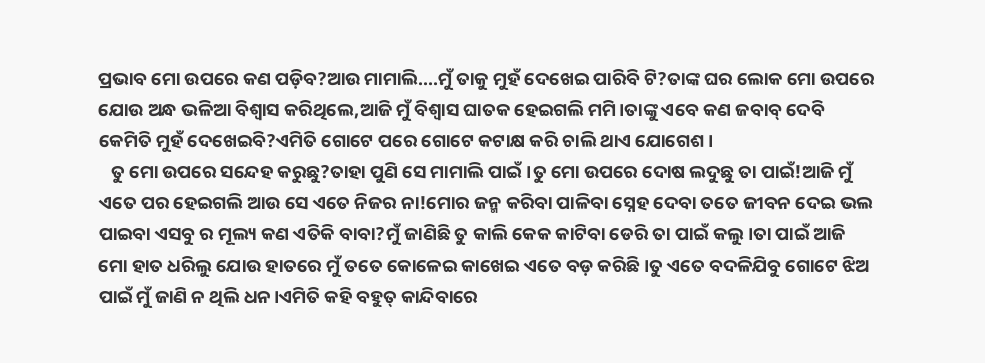ପ୍ରଭାବ ମୋ ଉପରେ କଣ ପଡ଼ିବ?ଆଉ ମାମାଲି....ମୁଁ ତାକୁ ମୁହଁ ଦେଖେଇ ପାରିବି ଟି?ତାଙ୍କ ଘର ଲୋକ ମୋ ଉପରେ ଯୋଉ ଅନ୍ଧ ଭଳିଆ ବିଶ୍ବାସ କରିଥିଲେ,ଆଜି ମୁଁ ବିଶ୍ବାସ ଘାତକ ହେଇଗଲି ମମି।ତାଙ୍କୁ ଏବେ କଣ ଜବାବ୍ ଦେବି କେମିତି ମୁହଁ ଦେଖେଇବି?ଏମିତି ଗୋଟେ ପରେ ଗୋଟେ କଟାକ୍ଷ କରି ଚାଲି ଥାଏ ଯୋଗେଶ।
   ତୁ ମୋ ଉପରେ ସନ୍ଦେହ କରୁଛୁ?ତାହା ପୁଣି ସେ ମାମାଲି ପାଇଁ।ତୁ ମୋ ଉପରେ ଦୋଷ ଲଦୁଛୁ ତା ପାଇଁ!ଆଜି ମୁଁ ଏତେ ପର ହେଇଗଲି ଆଉ ସେ ଏତେ ନିଜର ନା!ମୋର ଜନ୍ମ କରିବା ପାଳିବା ସ୍ନେହ ଦେବା ତତେ ଜୀବନ ଦେଇ ଭଲ ପାଇବା ଏସବୁ ର ମୂଲ୍ୟ କଣ ଏତିକି ବାବା?ମୁଁ ଜାଣିଛି ତୁ କାଲି କେକ କାଟିବା ଡେରି ତା ପାଇଁ କଲୁ।ତା ପାଇଁ ଆଜି ମୋ ହାତ ଧରିଲୁ ଯୋଉ ହାତରେ ମୁଁ ତତେ କୋଳେଇ କାଖେଇ ଏତେ ବଡ଼ କରିଛି।ତୁ ଏତେ ବଦଳିଯିବୁ ଗୋଟେ ଝିଅ ପାଇଁ ମୁଁ ଜାଣି ନ ଥିଲି ଧନ।ଏମିତି କହି ବହୁତ୍ କାନ୍ଦିବାରେ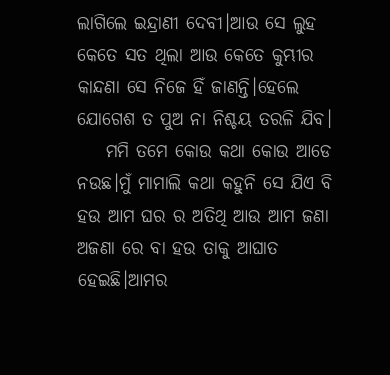ଲାଗିଲେ ଇନ୍ଦ୍ରାଣୀ ଦେବୀ।ଆଉ ସେ ଲୁହ କେତେ ସତ ଥିଲା ଆଉ କେତେ କୁମ୍ଭୀର କାନ୍ଦଣା ସେ ନିଜେ ହିଁ ଜାଣନ୍ତି।ହେଲେ ଯୋଗେଶ ତ ପୁଅ ନା ନିଶ୍ଚୟ ତରଳି ଯିବ।
    ମମି ତମେ କୋଉ କଥା କୋଉ ଆଡେ ନଉଛ।ମୁଁ ମାମାଲି କଥା କହୁନି ସେ ଯିଏ ବି ହଉ ଆମ ଘର ର ଅତିଥି ଆଉ ଆମ ଜଣା ଅଜଣା ରେ ବା ହଉ ତାକୁ ଆଘାତ ହେଇଛି।ଆମର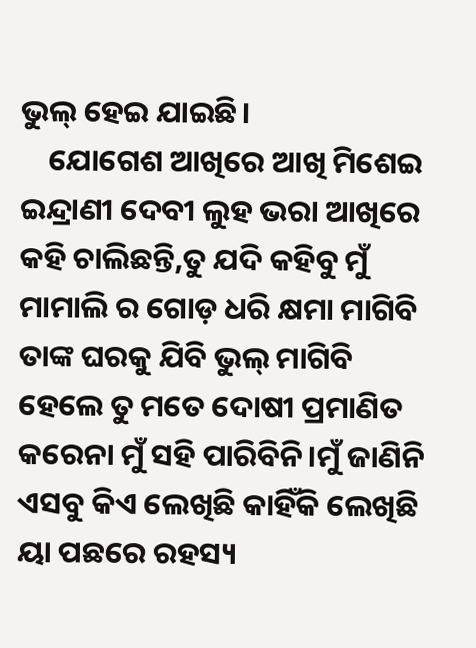ଭୁଲ୍ ହେଇ ଯାଇଛି।
    ଯୋଗେଶ ଆଖିରେ ଆଖି ମିଶେଇ ଇନ୍ଦ୍ରାଣୀ ଦେବୀ ଲୁହ ଭରା ଆଖିରେ କହି ଚାଲିଛନ୍ତି,ତୁ ଯଦି କହିବୁ ମୁଁ ମାମାଲି ର ଗୋଡ଼ ଧରି କ୍ଷମା ମାଗିବି ତାଙ୍କ ଘରକୁ ଯିବି ଭୁଲ୍ ମାଗିବି ହେଲେ ତୁ ମତେ ଦୋଷୀ ପ୍ରମାଣିତ କରେନା ମୁଁ ସହି ପାରିବିନି।ମୁଁ ଜାଣିନି ଏସବୁ କିଏ ଲେଖିଛି କାହିଁକି ଲେଖିଛି ୟା ପଛରେ ରହସ୍ୟ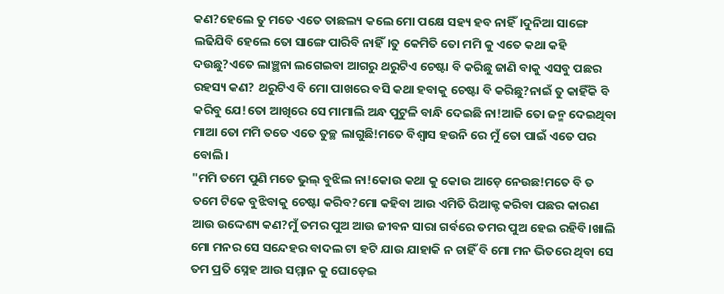କଣ?ହେଲେ ତୁ ମତେ ଏତେ ତାଛଲ୍ୟ କଲେ ମୋ ପକ୍ଷେ ସହ୍ୟ ହବ ନାହିଁ।ଦୁନିଆ ସାଙ୍ଗେ ଲଢିଯିବି ହେଲେ ତୋ ସାଙ୍ଗେ ପାରିବି ନାହିଁ।ତୁ କେମିତି ତୋ ମମି କୁ ଏତେ କଥା କହି ଦଉଛୁ?ଏତେ ଲାଞ୍ଛନା ଲଗେଇବା ଆଗରୁ ଥରୁଟିଏ ଚେଷ୍ଟା ବି କରିଛୁ ଜାଣି ବାକୁ ଏସବୁ ପଛର ରହସ୍ୟ କଣ? ଥରୁଟିଏ ବି ମୋ ପାଖରେ ବସି କଥା ହବାକୁ ଚେଷ୍ଟା ବି କରିଛୁ?ନାଇଁ ତୁ କାହିଁକି ବି କରିବୁ ଯେ!ତୋ ଆଖିରେ ସେ ମାମାଲି ଅନ୍ଧ ପୁଟୁଳି ବାନ୍ଧି ଦେଇଛି ନା!ଆଜି ତୋ ଜନ୍ମ ଦେଇଥିବା ମାଆ ତୋ ମମି ତତେ ଏତେ ତୁଚ୍ଛ ଲାଗୁଛି!ମତେ ବିଶ୍ବାସ ହଉନି ରେ ମୁଁ ତୋ ପାଇଁ ଏତେ ପର ବୋଲି।
"ମମି ତମେ ପୁଣି ମତେ ଭୁଲ୍ ବୁଝିଲ ନା!କୋଉ କଥା କୁ କୋଉ ଆଡ଼େ ନେଉଛ!ମତେ ବି ତ ତମେ ଟିକେ ବୁଝିବାକୁ ଚେଷ୍ଟା କରିବ?ମୋ କହିବା ଆଉ ଏମିତି ରିଆକ୍ଟ କରିବା ପଛର କାରଣ ଆଉ ଉଦ୍ଦେଶ୍ୟ କଣ?ମୁଁ ତମର ପୁଅ ଆଉ ଜୀବନ ସାରା ଗର୍ବରେ ତମର ପୁଅ ହେଇ ରହିବି।ଖାଲି ମୋ ମନର ସେ ସନ୍ଦେହର ବାଦଲ ଟା ହଟି ଯାଉ ଯାହାକି ନ ଚାହିଁ ବି ମୋ ମନ ଭିତରେ ଥିବା ସେ ତମ ପ୍ରତି ସ୍ନେହ ଆଉ ସମ୍ମାନ କୁ ଘୋଡ଼େଇ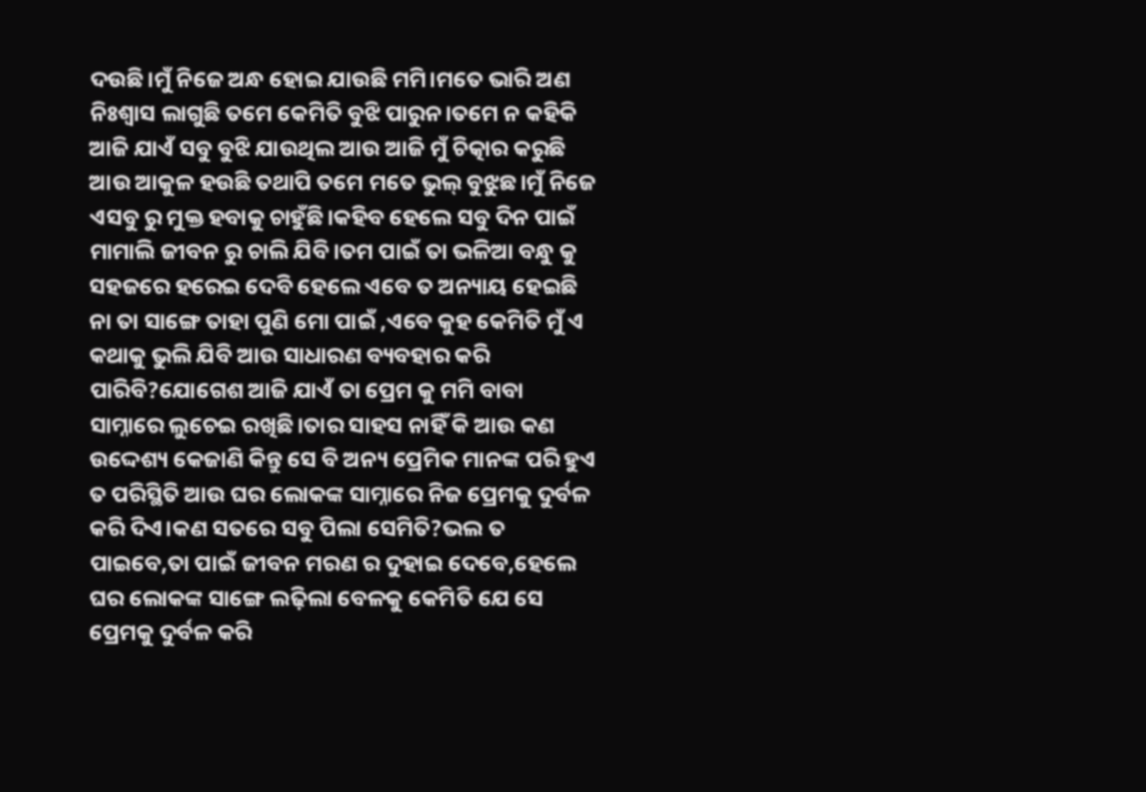ଦଉଛି।ମୁଁ ନିଜେ ଅନ୍ଧ ହୋଇ ଯାଉଛି ମମି।ମତେ ଭାରି ଅଣ ନିଃଶ୍ୱାସ ଲାଗୁଛି ତମେ କେମିତି ବୁଝି ପାରୁନ।ତମେ ନ କହିକି ଆଜି ଯାଏଁ ସବୁ ବୁଝି ଯାଉଥିଲ ଆଉ ଆଜି ମୁଁ ଚିତ୍କାର କରୁଛି ଆଉ ଆକୁଳ ହଉଛି ତଥାପି ତମେ ମତେ ଭୁଲ୍ ବୁଝୁଛ।ମୁଁ ନିଜେ ଏସବୁ ରୁ ମୁକ୍ତ ହବାକୁ ଚାହୁଁଛି।କହିବ ହେଲେ ସବୁ ଦିନ ପାଇଁ ମାମାଲି ଜୀବନ ରୁ ଚାଲି ଯିବି।ତମ ପାଇଁ ତା ଭଳିଆ ବନ୍ଧୁ କୁ ସହଜରେ ହରେଇ ଦେବି ହେଲେ ଏବେ ତ ଅନ୍ୟାୟ ହେଇଛି ନା ତା ସାଙ୍ଗେ ତାହା ପୁଣି ମୋ ପାଇଁ ,ଏବେ କୁହ କେମିତି ମୁଁ ଏ କଥାକୁ ଭୁଲି ଯିବି ଆଉ ସାଧାରଣ ବ୍ୟବହାର କରି ପାରିବି?ଯୋଗେଶ ଆଜି ଯାଏଁ ତା ପ୍ରେମ କୁ ମମି ବାବା ସାମ୍ନାରେ ଲୁଚେଇ ରଖିଛି।ତାର ସାହସ ନାହିଁ କି ଆଉ କଣ ଉଦ୍ଦେଶ୍ୟ କେଜାଣି କିନ୍ତୁ ସେ ବି ଅନ୍ୟ ପ୍ରେମିକ ମାନଙ୍କ ପରି ହୁଏ ତ ପରିସ୍ଥିତି ଆଉ ଘର ଲୋକଙ୍କ ସାମ୍ନାରେ ନିଜ ପ୍ରେମକୁ ଦୁର୍ବଳ କରି ଦିଏ।କଣ ସତରେ ସବୁ ପିଲା ସେମିତି?ଭଲ ତ ପାଇବେ,ତା ପାଇଁ ଜୀବନ ମରଣ ର ଦୁହାଇ ଦେବେ,ହେଲେ ଘର ଲୋକଙ୍କ ସାଙ୍ଗେ ଲଢ଼ିଲା ବେଳକୁ କେମିତି ଯେ ସେ ପ୍ରେମକୁ ଦୁର୍ବଳ କରି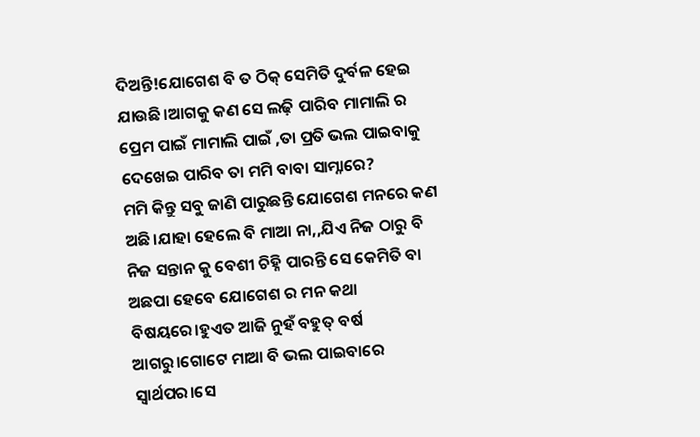ଦିଅନ୍ତି!ଯୋଗେଶ ବି ତ ଠିକ୍ ସେମିତି ଦୁର୍ବଳ ହେଇ ଯାଉଛି।ଆଗକୁ କଣ ସେ ଲଢ଼ି ପାରିବ ମାମାଲି ର ପ୍ରେମ ପାଇଁ ମାମାଲି ପାଇଁ ,ତା ପ୍ରତି ଭଲ ପାଇବାକୁ ଦେଖେଇ ପାରିବ ତା ମମି ବାବା ସାମ୍ନାରେ?
ମମି କିନ୍ତୁ ସବୁ ଜାଣି ପାରୁଛନ୍ତି ଯୋଗେଶ ମନରେ କଣ ଅଛି।ଯାହା ହେଲେ ବି ମାଆ ନା,,ଯିଏ ନିଜ ଠାରୁ ବି ନିଜ ସନ୍ତାନ କୁ ବେଶୀ ଚିହ୍ନି ପାରନ୍ତି ସେ କେମିତି ବା ଅଛପା ହେବେ ଯୋଗେଶ ର ମନ କଥା ବିଷୟରେ।ହୁଏତ ଆଜି ନୁହଁ ବହୁତ୍ ବର୍ଷ ଆଗରୁ।ଗୋଟେ ମାଆ ବି ଭଲ ପାଇବାରେ ସ୍ବାର୍ଥପର।ସେ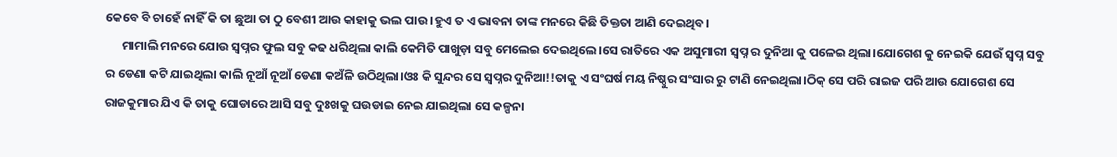କେବେ ବି ଚାହେଁ ନାହିଁ କି ତା ଛୁଆ ତା ଠୁ ବେଶୀ ଆଉ କାହାକୁ ଭଲ ପାଉ ।ହୁଏ ତ ଏ ଭାବନା ତାଙ୍କ ମନରେ କିଛି ତିକ୍ତତା ଆଣି ଦେଇଥିବ।
      ମାମାଲି ମନରେ ଯୋଉ ସ୍ୱପ୍ନର ଫୁଲ ସବୁ କଢ ଧରିଥିଲା କାଲି କେମିତି ପାଖୁଡ଼ା ସବୁ ମେଲେଇ ଦେଇଥିଲେ।ସେ ରାତିରେ ଏକ ଅସୁମାରୀ ସ୍ବପ୍ନ ର ଦୁନିଆ କୁ ପଳେଇ ଥିଲା।ଯୋଗେଶ କୁ ନେଇକି ଯେଉଁ ସ୍ବପ୍ନ ସବୁ ର ଡେଣା କଟି ଯାଇଥିଲା କାଲି ନୂଆଁ ନୂଆଁ ଡେଣା କଅଁଳି ଉଠିଥିଲା।ଓଃ କି ସୁନ୍ଦର ସେ ସ୍ୱପ୍ନର ଦୁନିଆ!!ତାକୁ ଏ ସଂଘର୍ଷ ମୟ ନିଷ୍ଠୁର ସଂସାର ରୁ ଟାଣି ନେଇଥିଲା।ଠିକ୍ ସେ ପରି ରାଇଜ ପରି ଆଉ ଯୋଗେଶ ସେ ରାଜକୁମାର ଯିଏ କି ତାକୁ ଘୋଡାରେ ଆସି ସବୁ ଦୁଃଖକୁ ଘଉଡାଇ ନେଇ ଯାଇଥିଲା ସେ କଳ୍ପନା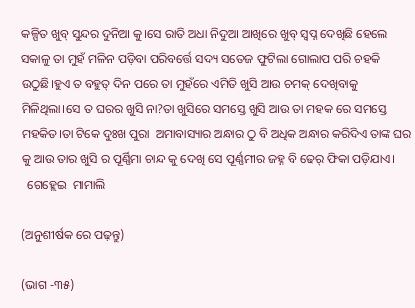କଳ୍ପିତ ଖୁବ୍ ସୁନ୍ଦର ଦୁନିଆ କୁ।ସେ ରାତି ଅଧା ନିଦୁଆ ଆଖିରେ ଖୁବ୍ ସ୍ବପ୍ନ ଦେଖିଛି ହେଲେ ସକାଳୁ ତା ମୁହଁ ମଳିନ ପଡ଼ିବା ପରିବର୍ତ୍ତେ ସଦ୍ୟ ସତେଜ ଫୁଟିଲା ଗୋଲାପ ପରି ଚହକି ଉଠୁଛି।ହୁଏ ତ ବହୁତ୍ ଦିନ ପରେ ତା ମୁହଁରେ ଏମିତି ଖୁସି ଆଉ ଚମକ୍ ଦେଖିବାକୁ ମିଳିଥିଲା।ସେ ତ ଘରର ଖୁସି ନା?ତା ଖୁସିରେ ସମସ୍ତେ ଖୁସି ଆଉ ତା ମହକ ରେ ସମସ୍ତେ ମହକିତ।ତା ଟିକେ ଦୁଃଖ ପୁରା  ଅମାବାସ୍ୟାର ଅନ୍ଧାର ଠୁ ବି ଅଧିକ ଅନ୍ଧାର କରିଦିଏ ତାଙ୍କ ଘର କୁ ଆଉ ତାର ଖୁସି ର ପୂର୍ଣ୍ଣିମା ଚାନ୍ଦ କୁ ଦେଖି ସେ ପୂର୍ଣ୍ଣମୀର ଜହ୍ନ ବି ଢେର୍ ଫିକା ପଡ଼ିଯାଏ।
  ଗେହ୍ଲେଇ  ମାମାଲି

(ଅନୁଶୀର୍ଷକ ରେ ପଢ଼ନ୍ତୁ)

(ଭାଗ -୩୫)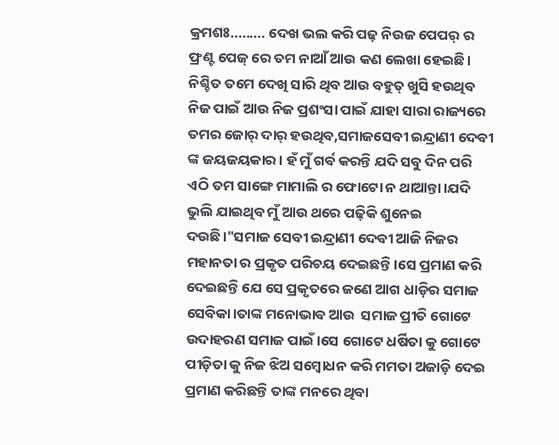କ୍ରମଶଃ......... ଦେଖ ଭଲ କରି ପଢ଼ ନିଉଜ ପେପର୍ ର ଫ୍ରଣ୍ଟ ପେଜ୍ ରେ ତମ ନାଆଁ ଆଉ କଣ ଲେଖା ହେଇଛି। ନିଶ୍ଚିତ ତମେ ଦେଖି ସାରି ଥିବ ଆଉ ବହୁତ୍ ଖୁସି ହଉଥିବ ନିଜ ପାଇଁ ଆଉ ନିଜ ପ୍ରଶଂସା ପାଇଁ ଯାହା ସାରା ରାଜ୍ୟରେ ତମର ଜୋର୍ ଦାର୍ ହଉଥିବ,ସମାଜସେବୀ ଇନ୍ଦ୍ରାଣୀ ଦେବୀ ଙ୍କ ଜୟଜୟକାର। ହଁ ମୁଁ ଗର୍ବ କରନ୍ତି ଯଦି ସବୁ ଦିନ ପରି ଏଠି ତମ ସାଙ୍ଗେ ମାମାଲି ର ଫୋଟୋ ନ ଥାଆନ୍ତା।ଯଦି ଭୁଲି ଯାଇଥିବ ମୁଁ ଆଉ ଥରେ ପଢ଼ିକି ଶୁନେଇ ଦଉଛି।"ସମାଜ ସେବୀ ଇନ୍ଦ୍ରାଣୀ ଦେବୀ ଆଜି ନିଜର ମହାନତା ର ପ୍ରକୃତ ପରିଚୟ ଦେଇଛନ୍ତି।ସେ ପ୍ରମାଣ କରି ଦେଇଛନ୍ତି ଯେ ସେ ପ୍ରକୃତରେ ଜଣେ ଆଗ ଧାଡ଼ିର ସମାଜ ସେବିକା।ତାଙ୍କ ମନୋଭାବ ଆଉ  ସମାଜ ପ୍ରୀତି ଗୋଟେ ଉଦାହରଣ ସମାଜ ପାଇଁ।ସେ ଗୋଟେ ଧର୍ଷିତା କୁ ଗୋଟେ ପୀଡ଼ିତା କୁ ନିଜ ଝିଅ ସମ୍ବୋଧନ କରି ମମତା ଅଜାଡ଼ି ଦେଇ ପ୍ରମାଣ କରିଛନ୍ତି ତାଙ୍କ ମନରେ ଥିବା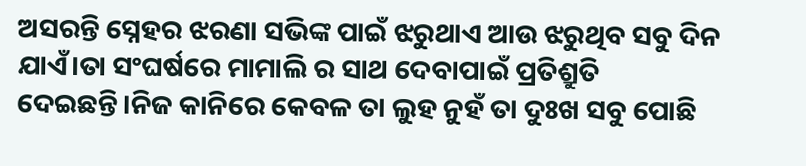ଅସରନ୍ତି ସ୍ନେହର ଝରଣା ସଭିଙ୍କ ପାଇଁ ଝରୁଥାଏ ଆଉ ଝରୁଥିବ ସବୁ ଦିନ ଯାଏଁ।ତା ସଂଘର୍ଷରେ ମାମାଲି ର ସାଥ ଦେବାପାଇଁ ପ୍ରତିଶ୍ରୁତି ଦେଇଛନ୍ତି।ନିଜ କାନିରେ କେବଳ ତା ଲୁହ ନୁହଁ ତା ଦୁଃଖ ସବୁ ପୋଛି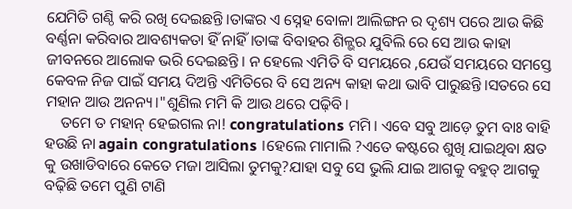ଯେମିତି ଗଣ୍ଠି କରି ରଖି ଦେଇଛନ୍ତି।ତାଙ୍କର ଏ ସ୍ନେହ ବୋଳା ଆଲିଙ୍ଗନ ର ଦୃଶ୍ୟ ପରେ ଆଉ କିଛି ବର୍ଣ୍ଣନା କରିବାର ଆବଶ୍ୟକତା ହିଁ ନାହିଁ।ତାଙ୍କ ବିବାହର ଶିଳ୍ଭର ଯୁବିଲି ରେ ସେ ଆଉ କାହା ଜୀବନରେ ଆଲୋକ ଭରି ଦେଇଛନ୍ତି। ନ ହେଲେ ଏମିତି ବି ସମୟରେ ,ଯେଉଁ ସମୟରେ ସମସ୍ତେ କେବଳ ନିଜ ପାଇଁ ସମୟ ଦିଅନ୍ତି ଏମିତିରେ ବି ସେ ଅନ୍ୟ କାହା କଥା ଭାବି ପାରୁଛନ୍ତି।ସତରେ ସେ ମହାନ ଆଉ ଅନନ୍ୟ।"ଶୁଣିଲ ମମି କି ଆଉ ଥରେ ପଢ଼ିବି।
    ତମେ ତ ମହାନ୍ ହେଇଗଲ ନା! congratulations ମମି। ଏବେ ସବୁ ଆଡ଼େ ତୁମ ବାଃ ବାହି ହଉଛି ନା again congratulations ।ହେଲେ ମାମାଲି ?ଏତେ କଷ୍ଟରେ ଶୁଖି ଯାଇଥିବା କ୍ଷତ କୁ ଉଖାଡିବାରେ କେତେ ମଜା ଆସିଲା ତୁମକୁ?ଯାହା ସବୁ ସେ ଭୁଲି ଯାଇ ଆଗକୁ ବହୁତ୍ ଆଗକୁ ବଢ଼ିଛି ତମେ ପୁଣି ଟାଣି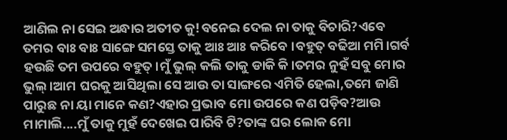ଆଣିଲ ନା ସେଇ ଅନ୍ଧାର ଅତୀତ କୁ!ବନେଇ ଦେଲ ନା ତାକୁ ବିଚାରି?ଏବେ ତମର ବାଃ ବାଃ ସାଙ୍ଗେ ସମସ୍ତେ ତାକୁ ଆଃ ଆଃ କରିବେ ।ବହୁତ୍ ବଢିଆ ମମି।ଗର୍ବ ହଉଛି ତମ ଉପରେ ବହୁତ୍।ମୁଁ ଭୁଲ୍ କଲି ତାକୁ ଡାକି କି।ତମର ନୁହଁ ସବୁ ମୋର ଭୁଲ୍।ଆମ ଘରକୁ ଆସିଥିଲା ସେ ଆଉ ତା ସାଙ୍ଗରେ ଏମିତି ହେଲା,ତମେ ଜାଣି ପାରୁଛ ନା ୟା ମାନେ କଣ?ଏହାର ପ୍ରଭାବ ମୋ ଉପରେ କଣ ପଡ଼ିବ?ଆଉ ମାମାଲି....ମୁଁ ତାକୁ ମୁହଁ ଦେଖେଇ ପାରିବି ଟି?ତାଙ୍କ ଘର ଲୋକ ମୋ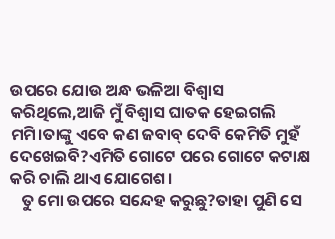ଉପରେ ଯୋଉ ଅନ୍ଧ ଭଳିଆ ବିଶ୍ବାସ କରିଥିଲେ,ଆଜି ମୁଁ ବିଶ୍ବାସ ଘାତକ ହେଇଗଲି ମମି।ତାଙ୍କୁ ଏବେ କଣ ଜବାବ୍ ଦେବି କେମିତି ମୁହଁ ଦେଖେଇବି?ଏମିତି ଗୋଟେ ପରେ ଗୋଟେ କଟାକ୍ଷ କରି ଚାଲି ଥାଏ ଯୋଗେଶ।
   ତୁ ମୋ ଉପରେ ସନ୍ଦେହ କରୁଛୁ?ତାହା ପୁଣି ସେ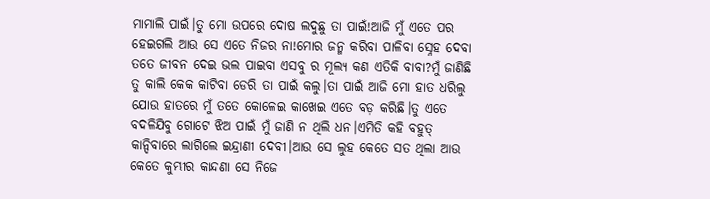ମାମାଲି ପାଇଁ।ତୁ ମୋ ଉପରେ ଦୋଷ ଲଦୁଛୁ ତା ପାଇଁ!ଆଜି ମୁଁ ଏତେ ପର ହେଇଗଲି ଆଉ ସେ ଏତେ ନିଜର ନା!ମୋର ଜନ୍ମ କରିବା ପାଳିବା ସ୍ନେହ ଦେବା ତତେ ଜୀବନ ଦେଇ ଭଲ ପାଇବା ଏସବୁ ର ମୂଲ୍ୟ କଣ ଏତିକି ବାବା?ମୁଁ ଜାଣିଛି ତୁ କାଲି କେକ କାଟିବା ଡେରି ତା ପାଇଁ କଲୁ।ତା ପାଇଁ ଆଜି ମୋ ହାତ ଧରିଲୁ ଯୋଉ ହାତରେ ମୁଁ ତତେ କୋଳେଇ କାଖେଇ ଏତେ ବଡ଼ କରିଛି।ତୁ ଏତେ ବଦଳିଯିବୁ ଗୋଟେ ଝିଅ ପାଇଁ ମୁଁ ଜାଣି ନ ଥିଲି ଧନ।ଏମିତି କହି ବହୁତ୍ କାନ୍ଦିବାରେ ଲାଗିଲେ ଇନ୍ଦ୍ରାଣୀ ଦେବୀ।ଆଉ ସେ ଲୁହ କେତେ ସତ ଥିଲା ଆଉ କେତେ କୁମ୍ଭୀର କାନ୍ଦଣା ସେ ନିଜେ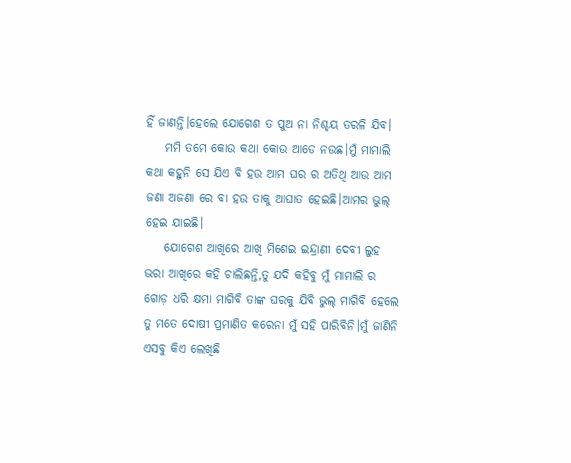ହିଁ ଜାଣନ୍ତି।ହେଲେ ଯୋଗେଶ ତ ପୁଅ ନା ନିଶ୍ଚୟ ତରଳି ଯିବ।
    ମମି ତମେ କୋଉ କଥା କୋଉ ଆଡେ ନଉଛ।ମୁଁ ମାମାଲି କଥା କହୁନି ସେ ଯିଏ ବି ହଉ ଆମ ଘର ର ଅତିଥି ଆଉ ଆମ ଜଣା ଅଜଣା ରେ ବା ହଉ ତାକୁ ଆଘାତ ହେଇଛି।ଆମର ଭୁଲ୍ ହେଇ ଯାଇଛି।
    ଯୋଗେଶ ଆଖିରେ ଆଖି ମିଶେଇ ଇନ୍ଦ୍ରାଣୀ ଦେବୀ ଲୁହ ଭରା ଆଖିରେ କହି ଚାଲିଛନ୍ତି,ତୁ ଯଦି କହିବୁ ମୁଁ ମାମାଲି ର ଗୋଡ଼ ଧରି କ୍ଷମା ମାଗିବି ତାଙ୍କ ଘରକୁ ଯିବି ଭୁଲ୍ ମାଗିବି ହେଲେ ତୁ ମତେ ଦୋଷୀ ପ୍ରମାଣିତ କରେନା ମୁଁ ସହି ପାରିବିନି।ମୁଁ ଜାଣିନି ଏସବୁ କିଏ ଲେଖିଛି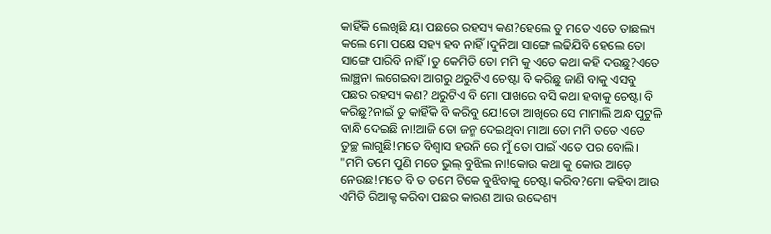କାହିଁକି ଲେଖିଛି ୟା ପଛରେ ରହସ୍ୟ କଣ?ହେଲେ ତୁ ମତେ ଏତେ ତାଛଲ୍ୟ କଲେ ମୋ ପକ୍ଷେ ସହ୍ୟ ହବ ନାହିଁ।ଦୁନିଆ ସାଙ୍ଗେ ଲଢିଯିବି ହେଲେ ତୋ ସାଙ୍ଗେ ପାରିବି ନାହିଁ।ତୁ କେମିତି ତୋ ମମି କୁ ଏତେ କଥା କହି ଦଉଛୁ?ଏତେ ଲାଞ୍ଛନା ଲଗେଇବା ଆଗରୁ ଥରୁଟିଏ ଚେଷ୍ଟା ବି କରିଛୁ ଜାଣି ବାକୁ ଏସବୁ ପଛର ରହସ୍ୟ କଣ? ଥରୁଟିଏ ବି ମୋ ପାଖରେ ବସି କଥା ହବାକୁ ଚେଷ୍ଟା ବି କରିଛୁ?ନାଇଁ ତୁ କାହିଁକି ବି କରିବୁ ଯେ!ତୋ ଆଖିରେ ସେ ମାମାଲି ଅନ୍ଧ ପୁଟୁଳି ବାନ୍ଧି ଦେଇଛି ନା!ଆଜି ତୋ ଜନ୍ମ ଦେଇଥିବା ମାଆ ତୋ ମମି ତତେ ଏତେ ତୁଚ୍ଛ ଲାଗୁଛି!ମତେ ବିଶ୍ବାସ ହଉନି ରେ ମୁଁ ତୋ ପାଇଁ ଏତେ ପର ବୋଲି।
"ମମି ତମେ ପୁଣି ମତେ ଭୁଲ୍ ବୁଝିଲ ନା!କୋଉ କଥା କୁ କୋଉ ଆଡ଼େ ନେଉଛ!ମତେ ବି ତ ତମେ ଟିକେ ବୁଝିବାକୁ ଚେଷ୍ଟା କରିବ?ମୋ କହିବା ଆଉ ଏମିତି ରିଆକ୍ଟ କରିବା ପଛର କାରଣ ଆଉ ଉଦ୍ଦେଶ୍ୟ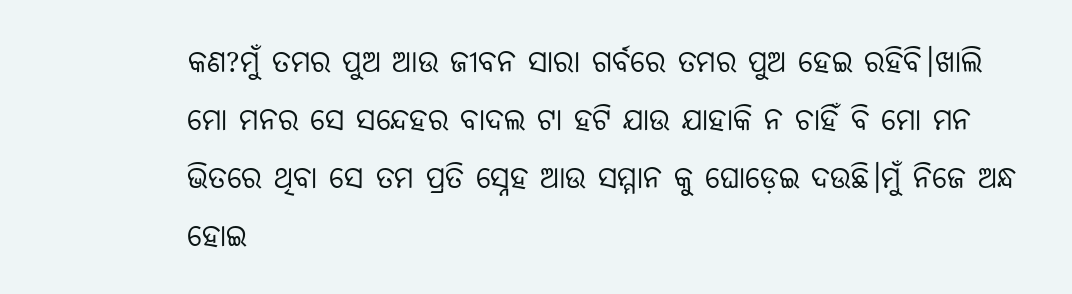କଣ?ମୁଁ ତମର ପୁଅ ଆଉ ଜୀବନ ସାରା ଗର୍ବରେ ତମର ପୁଅ ହେଇ ରହିବି।ଖାଲି ମୋ ମନର ସେ ସନ୍ଦେହର ବାଦଲ ଟା ହଟି ଯାଉ ଯାହାକି ନ ଚାହିଁ ବି ମୋ ମନ ଭିତରେ ଥିବା ସେ ତମ ପ୍ରତି ସ୍ନେହ ଆଉ ସମ୍ମାନ କୁ ଘୋଡ଼େଇ ଦଉଛି।ମୁଁ ନିଜେ ଅନ୍ଧ ହୋଇ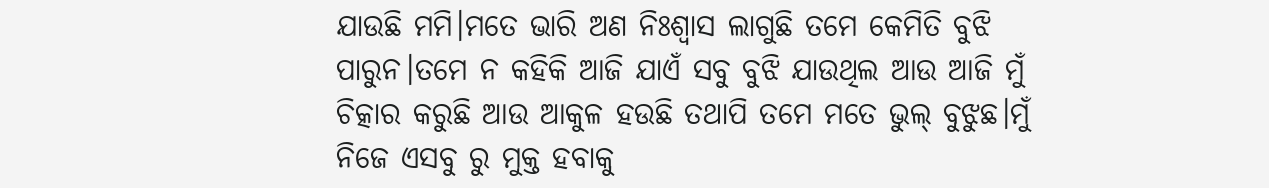ଯାଉଛି ମମି।ମତେ ଭାରି ଅଣ ନିଃଶ୍ୱାସ ଲାଗୁଛି ତମେ କେମିତି ବୁଝି ପାରୁନ।ତମେ ନ କହିକି ଆଜି ଯାଏଁ ସବୁ ବୁଝି ଯାଉଥିଲ ଆଉ ଆଜି ମୁଁ ଚିତ୍କାର କରୁଛି ଆଉ ଆକୁଳ ହଉଛି ତଥାପି ତମେ ମତେ ଭୁଲ୍ ବୁଝୁଛ।ମୁଁ ନିଜେ ଏସବୁ ରୁ ମୁକ୍ତ ହବାକୁ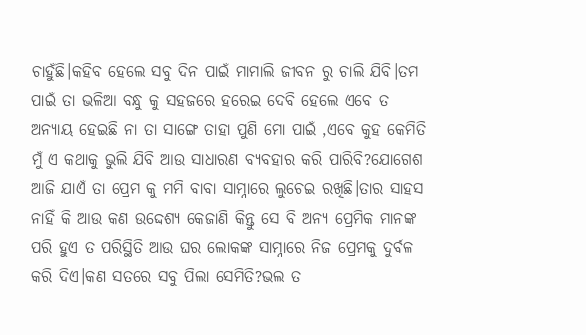ଚାହୁଁଛି।କହିବ ହେଲେ ସବୁ ଦିନ ପାଇଁ ମାମାଲି ଜୀବନ ରୁ ଚାଲି ଯିବି।ତମ ପାଇଁ ତା ଭଳିଆ ବନ୍ଧୁ କୁ ସହଜରେ ହରେଇ ଦେବି ହେଲେ ଏବେ ତ ଅନ୍ୟାୟ ହେଇଛି ନା ତା ସାଙ୍ଗେ ତାହା ପୁଣି ମୋ ପାଇଁ ,ଏବେ କୁହ କେମିତି ମୁଁ ଏ କଥାକୁ ଭୁଲି ଯିବି ଆଉ ସାଧାରଣ ବ୍ୟବହାର କରି ପାରିବି?ଯୋଗେଶ ଆଜି ଯାଏଁ ତା ପ୍ରେମ କୁ ମମି ବାବା ସାମ୍ନାରେ ଲୁଚେଇ ରଖିଛି।ତାର ସାହସ ନାହିଁ କି ଆଉ କଣ ଉଦ୍ଦେଶ୍ୟ କେଜାଣି କିନ୍ତୁ ସେ ବି ଅନ୍ୟ ପ୍ରେମିକ ମାନଙ୍କ ପରି ହୁଏ ତ ପରିସ୍ଥିତି ଆଉ ଘର ଲୋକଙ୍କ ସାମ୍ନାରେ ନିଜ ପ୍ରେମକୁ ଦୁର୍ବଳ କରି ଦିଏ।କଣ ସତରେ ସବୁ ପିଲା ସେମିତି?ଭଲ ତ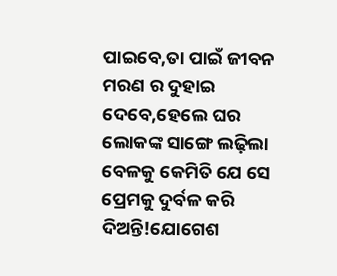ପାଇବେ,ତା ପାଇଁ ଜୀବନ ମରଣ ର ଦୁହାଇ ଦେବେ,ହେଲେ ଘର ଲୋକଙ୍କ ସାଙ୍ଗେ ଲଢ଼ିଲା ବେଳକୁ କେମିତି ଯେ ସେ ପ୍ରେମକୁ ଦୁର୍ବଳ କରି ଦିଅନ୍ତି!ଯୋଗେଶ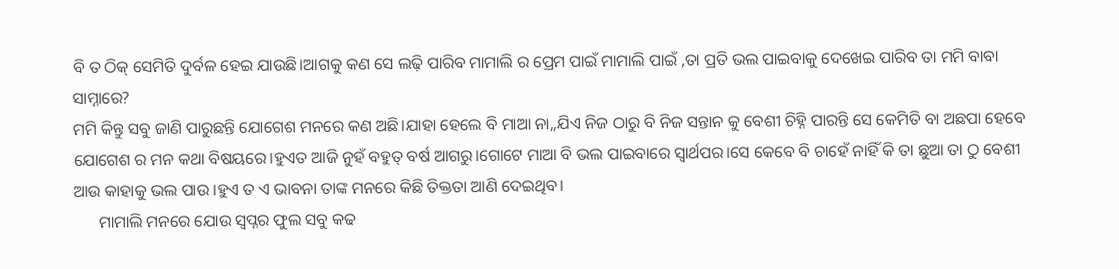ବି ତ ଠିକ୍ ସେମିତି ଦୁର୍ବଳ ହେଇ ଯାଉଛି।ଆଗକୁ କଣ ସେ ଲଢ଼ି ପାରିବ ମାମାଲି ର ପ୍ରେମ ପାଇଁ ମାମାଲି ପାଇଁ ,ତା ପ୍ରତି ଭଲ ପାଇବାକୁ ଦେଖେଇ ପାରିବ ତା ମମି ବାବା ସାମ୍ନାରେ?
ମମି କିନ୍ତୁ ସବୁ ଜାଣି ପାରୁଛନ୍ତି ଯୋଗେଶ ମନରେ କଣ ଅଛି।ଯାହା ହେଲେ ବି ମାଆ ନା,,ଯିଏ ନିଜ ଠାରୁ ବି ନିଜ ସନ୍ତାନ କୁ ବେଶୀ ଚିହ୍ନି ପାରନ୍ତି ସେ କେମିତି ବା ଅଛପା ହେବେ ଯୋଗେଶ ର ମନ କଥା ବିଷୟରେ।ହୁଏତ ଆଜି ନୁହଁ ବହୁତ୍ ବର୍ଷ ଆଗରୁ।ଗୋଟେ ମାଆ ବି ଭଲ ପାଇବାରେ ସ୍ବାର୍ଥପର।ସେ କେବେ ବି ଚାହେଁ ନାହିଁ କି ତା ଛୁଆ ତା ଠୁ ବେଶୀ ଆଉ କାହାକୁ ଭଲ ପାଉ ।ହୁଏ ତ ଏ ଭାବନା ତାଙ୍କ ମନରେ କିଛି ତିକ୍ତତା ଆଣି ଦେଇଥିବ।
      ମାମାଲି ମନରେ ଯୋଉ ସ୍ୱପ୍ନର ଫୁଲ ସବୁ କଢ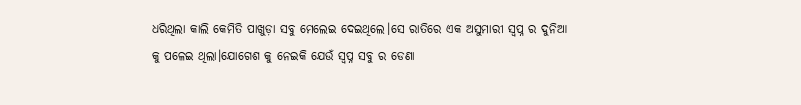ଧରିଥିଲା କାଲି କେମିତି ପାଖୁଡ଼ା ସବୁ ମେଲେଇ ଦେଇଥିଲେ।ସେ ରାତିରେ ଏକ ଅସୁମାରୀ ସ୍ବପ୍ନ ର ଦୁନିଆ କୁ ପଳେଇ ଥିଲା।ଯୋଗେଶ କୁ ନେଇକି ଯେଉଁ ସ୍ବପ୍ନ ସବୁ ର ଡେଣା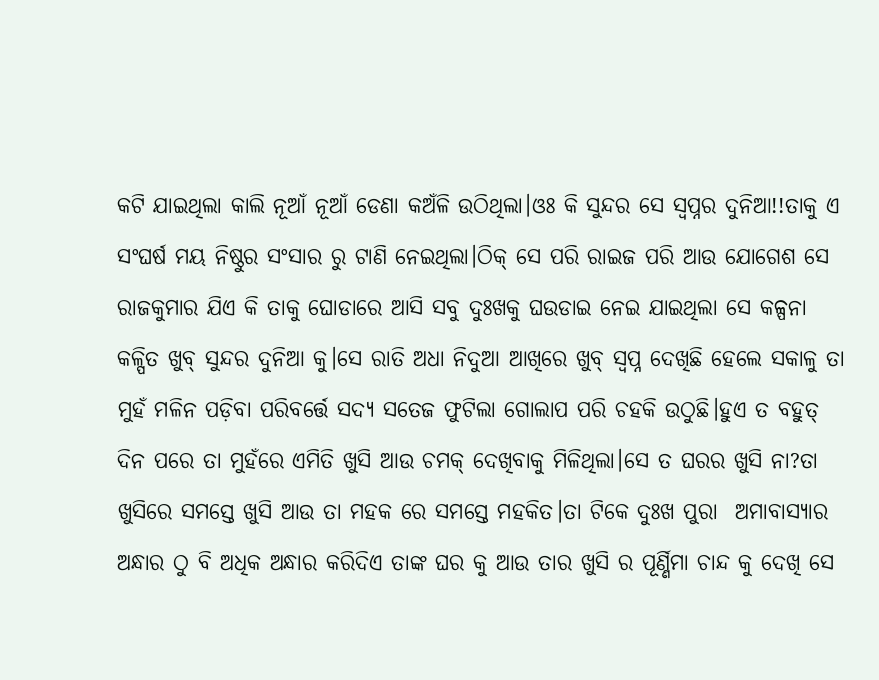କଟି ଯାଇଥିଲା କାଲି ନୂଆଁ ନୂଆଁ ଡେଣା କଅଁଳି ଉଠିଥିଲା।ଓଃ କି ସୁନ୍ଦର ସେ ସ୍ୱପ୍ନର ଦୁନିଆ!!ତାକୁ ଏ ସଂଘର୍ଷ ମୟ ନିଷ୍ଠୁର ସଂସାର ରୁ ଟାଣି ନେଇଥିଲା।ଠିକ୍ ସେ ପରି ରାଇଜ ପରି ଆଉ ଯୋଗେଶ ସେ ରାଜକୁମାର ଯିଏ କି ତାକୁ ଘୋଡାରେ ଆସି ସବୁ ଦୁଃଖକୁ ଘଉଡାଇ ନେଇ ଯାଇଥିଲା ସେ କଳ୍ପନା କଳ୍ପିତ ଖୁବ୍ ସୁନ୍ଦର ଦୁନିଆ କୁ।ସେ ରାତି ଅଧା ନିଦୁଆ ଆଖିରେ ଖୁବ୍ ସ୍ବପ୍ନ ଦେଖିଛି ହେଲେ ସକାଳୁ ତା ମୁହଁ ମଳିନ ପଡ଼ିବା ପରିବର୍ତ୍ତେ ସଦ୍ୟ ସତେଜ ଫୁଟିଲା ଗୋଲାପ ପରି ଚହକି ଉଠୁଛି।ହୁଏ ତ ବହୁତ୍ ଦିନ ପରେ ତା ମୁହଁରେ ଏମିତି ଖୁସି ଆଉ ଚମକ୍ ଦେଖିବାକୁ ମିଳିଥିଲା।ସେ ତ ଘରର ଖୁସି ନା?ତା ଖୁସିରେ ସମସ୍ତେ ଖୁସି ଆଉ ତା ମହକ ରେ ସମସ୍ତେ ମହକିତ।ତା ଟିକେ ଦୁଃଖ ପୁରା  ଅମାବାସ୍ୟାର ଅନ୍ଧାର ଠୁ ବି ଅଧିକ ଅନ୍ଧାର କରିଦିଏ ତାଙ୍କ ଘର କୁ ଆଉ ତାର ଖୁସି ର ପୂର୍ଣ୍ଣିମା ଚାନ୍ଦ କୁ ଦେଖି ସେ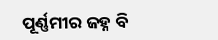ପୂର୍ଣ୍ଣମୀର ଜହ୍ନ ବି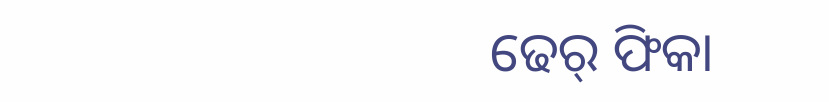ଢେର୍ ଫିକା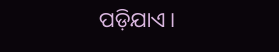ପଡ଼ିଯାଏ।